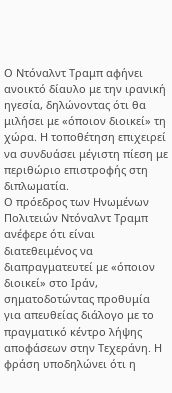Ο Ντόναλντ Τραμπ αφήνει ανοικτό δίαυλο με την ιρανική ηγεσία, δηλώνοντας ότι θα μιλήσει με «όποιον διοικεί» τη χώρα. Η τοποθέτηση επιχειρεί να συνδυάσει μέγιστη πίεση με περιθώριο επιστροφής στη διπλωματία.
Ο πρόεδρος των Ηνωμένων Πολιτειών Ντόναλντ Τραμπ ανέφερε ότι είναι διατεθειμένος να διαπραγματευτεί με «όποιον διοικεί» στο Ιράν, σηματοδοτώντας προθυμία για απευθείας διάλογο με το πραγματικό κέντρο λήψης αποφάσεων στην Τεχεράνη. Η φράση υποδηλώνει ότι η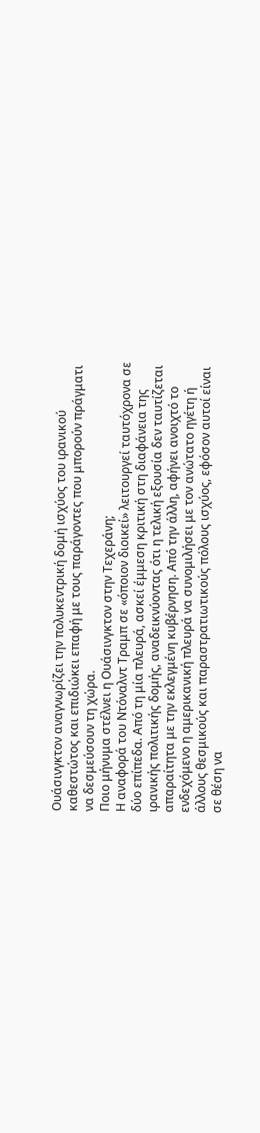Ουάσινγκτον αναγνωρίζει την πολυκεντρική δομή ισχύος του ιρανικού καθεστώτος και επιδιώκει επαφή με τους παράγοντες που μπορούν πράγματι να δεσμεύσουν τη χώρα.
Ποιο μήνυμα στέλνει η Ουάσινγκτον στην Τεχεράνη;
Η αναφορά του Ντόναλντ Τραμπ σε «όποιον διοικεί» λειτουργεί ταυτόχρονα σε δύο επίπεδα. Από τη μία πλευρά, ασκεί έμμεση κριτική στη διαφάνεια της ιρανικής πολιτικής δομής, αναδεικνύοντας ότι η τελική εξουσία δεν ταυτίζεται απαραίτητα με την εκλεγμένη κυβέρνηση. Από την άλλη, αφήνει ανοιχτό το ενδεχόμενο η αμερικανική πλευρά να συνομιλήσει με τον ανώτατο ηγέτη ή άλλους θεσμικούς και παραστρατιωτικούς πόλους ισχύος, εφόσον αυτοί είναι σε θέση να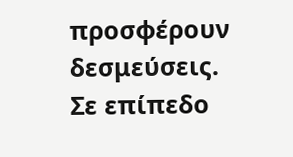προσφέρουν δεσμεύσεις.
Σε επίπεδο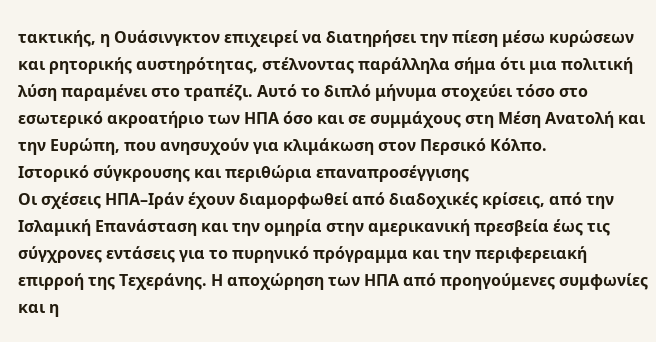τακτικής, η Ουάσινγκτον επιχειρεί να διατηρήσει την πίεση μέσω κυρώσεων και ρητορικής αυστηρότητας, στέλνοντας παράλληλα σήμα ότι μια πολιτική λύση παραμένει στο τραπέζι. Αυτό το διπλό μήνυμα στοχεύει τόσο στο εσωτερικό ακροατήριο των ΗΠΑ όσο και σε συμμάχους στη Μέση Ανατολή και την Ευρώπη, που ανησυχούν για κλιμάκωση στον Περσικό Κόλπο.
Ιστορικό σύγκρουσης και περιθώρια επαναπροσέγγισης
Οι σχέσεις ΗΠΑ–Ιράν έχουν διαμορφωθεί από διαδοχικές κρίσεις, από την Ισλαμική Επανάσταση και την ομηρία στην αμερικανική πρεσβεία έως τις σύγχρονες εντάσεις για το πυρηνικό πρόγραμμα και την περιφερειακή επιρροή της Τεχεράνης. Η αποχώρηση των ΗΠΑ από προηγούμενες συμφωνίες και η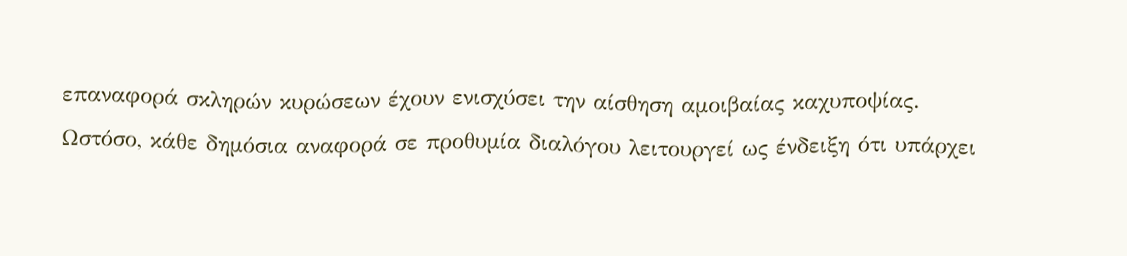επαναφορά σκληρών κυρώσεων έχουν ενισχύσει την αίσθηση αμοιβαίας καχυποψίας.
Ωστόσο, κάθε δημόσια αναφορά σε προθυμία διαλόγου λειτουργεί ως ένδειξη ότι υπάρχει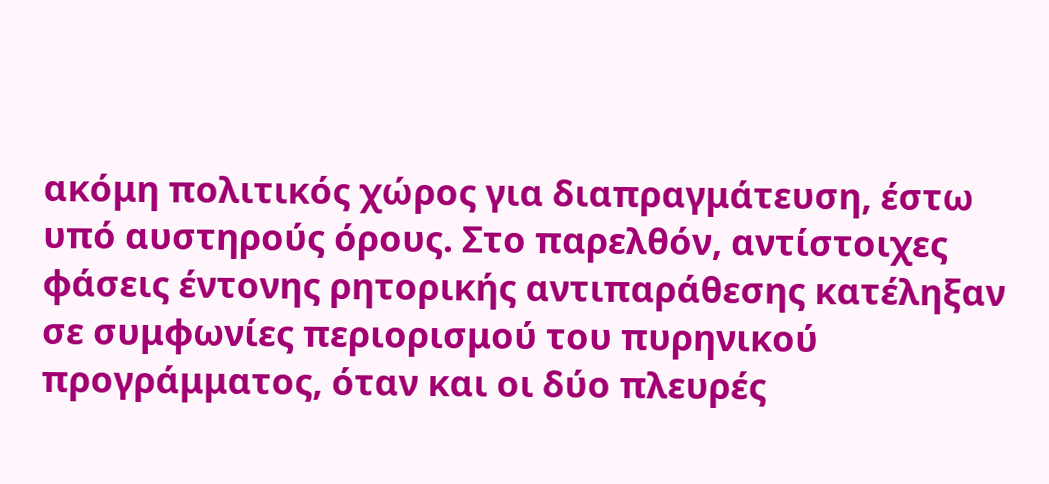ακόμη πολιτικός χώρος για διαπραγμάτευση, έστω υπό αυστηρούς όρους. Στο παρελθόν, αντίστοιχες φάσεις έντονης ρητορικής αντιπαράθεσης κατέληξαν σε συμφωνίες περιορισμού του πυρηνικού προγράμματος, όταν και οι δύο πλευρές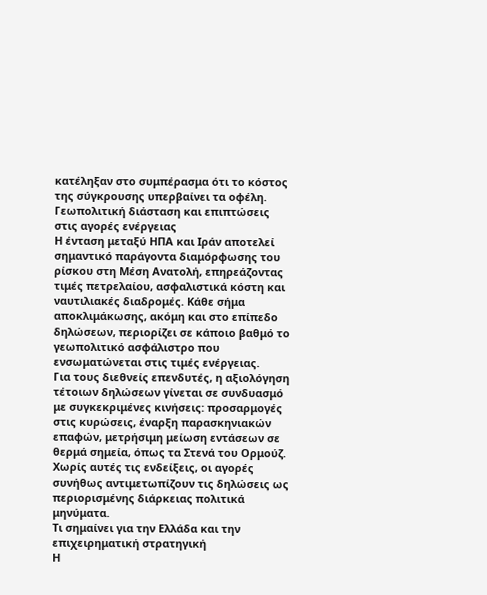κατέληξαν στο συμπέρασμα ότι το κόστος της σύγκρουσης υπερβαίνει τα οφέλη.
Γεωπολιτική διάσταση και επιπτώσεις στις αγορές ενέργειας
Η ένταση μεταξύ ΗΠΑ και Ιράν αποτελεί σημαντικό παράγοντα διαμόρφωσης του ρίσκου στη Μέση Ανατολή, επηρεάζοντας τιμές πετρελαίου, ασφαλιστικά κόστη και ναυτιλιακές διαδρομές. Κάθε σήμα αποκλιμάκωσης, ακόμη και στο επίπεδο δηλώσεων, περιορίζει σε κάποιο βαθμό το γεωπολιτικό ασφάλιστρο που ενσωματώνεται στις τιμές ενέργειας.
Για τους διεθνείς επενδυτές, η αξιολόγηση τέτοιων δηλώσεων γίνεται σε συνδυασμό με συγκεκριμένες κινήσεις: προσαρμογές στις κυρώσεις, έναρξη παρασκηνιακών επαφών, μετρήσιμη μείωση εντάσεων σε θερμά σημεία, όπως τα Στενά του Ορμούζ. Χωρίς αυτές τις ενδείξεις, οι αγορές συνήθως αντιμετωπίζουν τις δηλώσεις ως περιορισμένης διάρκειας πολιτικά μηνύματα.
Τι σημαίνει για την Ελλάδα και την επιχειρηματική στρατηγική
Η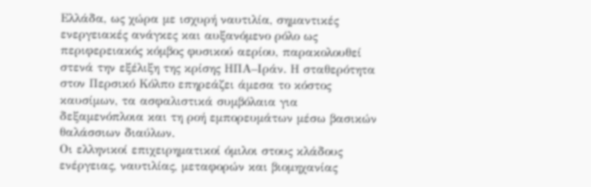Ελλάδα, ως χώρα με ισχυρή ναυτιλία, σημαντικές ενεργειακές ανάγκες και αυξανόμενο ρόλο ως περιφερειακός κόμβος φυσικού αερίου, παρακολουθεί στενά την εξέλιξη της κρίσης ΗΠΑ–Ιράν. Η σταθερότητα στον Περσικό Κόλπο επηρεάζει άμεσα το κόστος καυσίμων, τα ασφαλιστικά συμβόλαια για δεξαμενόπλοια και τη ροή εμπορευμάτων μέσω βασικών θαλάσσιων διαύλων.
Οι ελληνικοί επιχειρηματικοί όμιλοι στους κλάδους ενέργειας, ναυτιλίας, μεταφορών και βιομηχανίας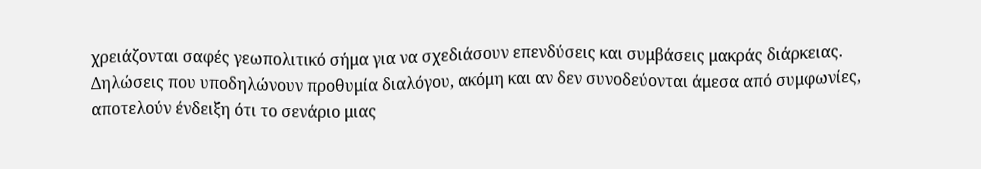χρειάζονται σαφές γεωπολιτικό σήμα για να σχεδιάσουν επενδύσεις και συμβάσεις μακράς διάρκειας. Δηλώσεις που υποδηλώνουν προθυμία διαλόγου, ακόμη και αν δεν συνοδεύονται άμεσα από συμφωνίες, αποτελούν ένδειξη ότι το σενάριο μιας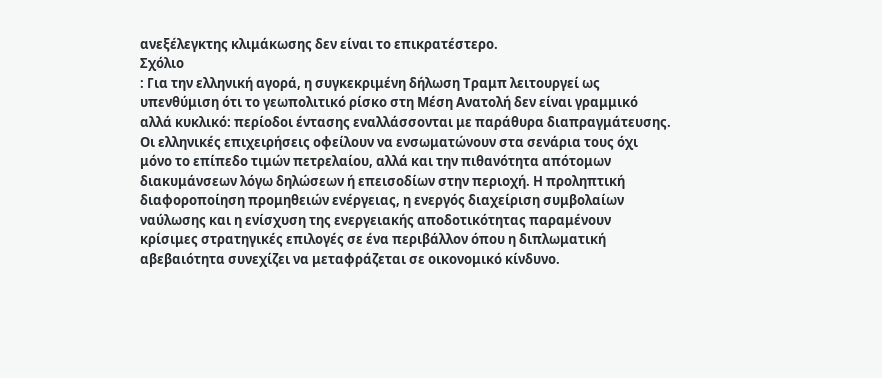ανεξέλεγκτης κλιμάκωσης δεν είναι το επικρατέστερο.
Σχόλιο
: Για την ελληνική αγορά, η συγκεκριμένη δήλωση Τραμπ λειτουργεί ως υπενθύμιση ότι το γεωπολιτικό ρίσκο στη Μέση Ανατολή δεν είναι γραμμικό αλλά κυκλικό: περίοδοι έντασης εναλλάσσονται με παράθυρα διαπραγμάτευσης. Οι ελληνικές επιχειρήσεις οφείλουν να ενσωματώνουν στα σενάρια τους όχι μόνο το επίπεδο τιμών πετρελαίου, αλλά και την πιθανότητα απότομων διακυμάνσεων λόγω δηλώσεων ή επεισοδίων στην περιοχή. Η προληπτική διαφοροποίηση προμηθειών ενέργειας, η ενεργός διαχείριση συμβολαίων ναύλωσης και η ενίσχυση της ενεργειακής αποδοτικότητας παραμένουν κρίσιμες στρατηγικές επιλογές σε ένα περιβάλλον όπου η διπλωματική αβεβαιότητα συνεχίζει να μεταφράζεται σε οικονομικό κίνδυνο.